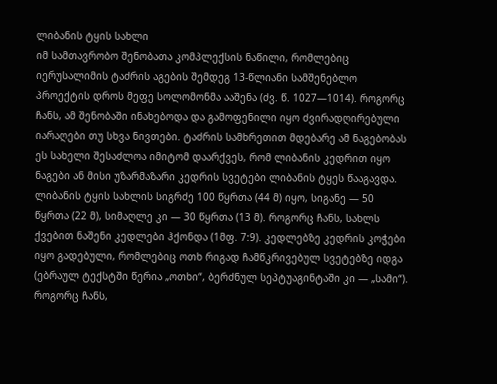ლიბანის ტყის სახლი
იმ სამთავრობო შენობათა კომპლექსის ნაწილი, რომლებიც იერუსალიმის ტაძრის აგების შემდეგ 13-წლიანი სამშენებლო პროექტის დროს მეფე სოლომონმა ააშენა (ძვ. წ. 1027—1014). როგორც ჩანს, ამ შენობაში ინახებოდა და გამოფენილი იყო ძვირადღირებული იარაღები თუ სხვა ნივთები. ტაძრის სამხრეთით მდებარე ამ ნაგებობას ეს სახელი შესაძლოა იმიტომ დაარქვეს, რომ ლიბანის კედრით იყო ნაგები ან მისი უზარმაზარი კედრის სვეტები ლიბანის ტყეს წააგავდა.
ლიბანის ტყის სახლის სიგრძე 100 წყრთა (44 მ) იყო, სიგანე — 50 წყრთა (22 მ), სიმაღლე კი — 30 წყრთა (13 მ). როგორც ჩანს, სახლს ქვებით ნაშენი კედლები ჰქონდა (1მფ. 7:9). კედლებზე კედრის კოჭები იყო გადებული, რომლებიც ოთხ რიგად ჩამწკრივებულ სვეტებზე იდგა (ებრაულ ტექსტში წერია „ოთხი“, ბერძნულ სეპტუაგინტაში კი — „სამი“). როგორც ჩანს,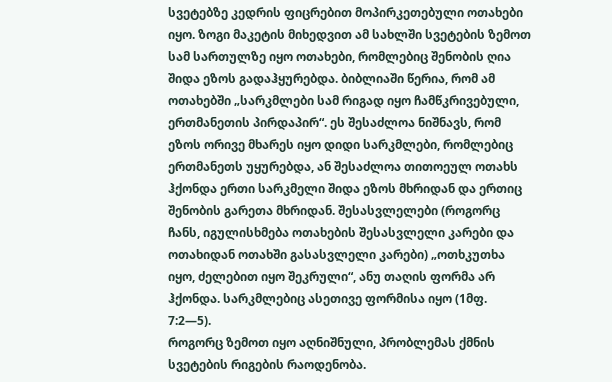სვეტებზე კედრის ფიცრებით მოპირკეთებული ოთახები იყო. ზოგი მაკეტის მიხედვით ამ სახლში სვეტების ზემოთ სამ სართულზე იყო ოთახები, რომლებიც შენობის ღია შიდა ეზოს გადაჰყურებდა. ბიბლიაში წერია, რომ ამ ოთახებში „სარკმლები სამ რიგად იყო ჩამწკრივებული, ერთმანეთის პირდაპირ“. ეს შესაძლოა ნიშნავს, რომ ეზოს ორივე მხარეს იყო დიდი სარკმლები, რომლებიც ერთმანეთს უყურებდა, ან შესაძლოა თითოეულ ოთახს ჰქონდა ერთი სარკმელი შიდა ეზოს მხრიდან და ერთიც შენობის გარეთა მხრიდან. შესასვლელები (როგორც ჩანს, იგულისხმება ოთახების შესასვლელი კარები და ოთახიდან ოთახში გასასვლელი კარები) „ოთხკუთხა იყო, ძელებით იყო შეკრული“, ანუ თაღის ფორმა არ ჰქონდა. სარკმლებიც ასეთივე ფორმისა იყო (1მფ. 7:2—5).
როგორც ზემოთ იყო აღნიშნული, პრობლემას ქმნის სვეტების რიგების რაოდენობა.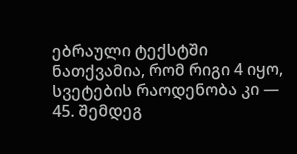ებრაული ტექსტში ნათქვამია, რომ რიგი 4 იყო, სვეტების რაოდენობა კი — 45. შემდეგ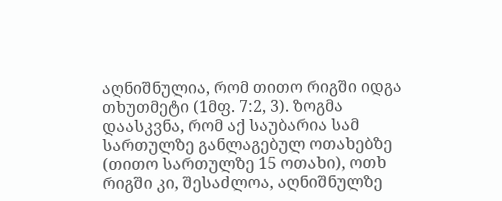აღნიშნულია, რომ თითო რიგში იდგა თხუთმეტი (1მფ. 7:2, 3). ზოგმა დაასკვნა, რომ აქ საუბარია სამ სართულზე განლაგებულ ოთახებზე (თითო სართულზე 15 ოთახი), ოთხ რიგში კი, შესაძლოა, აღნიშნულზე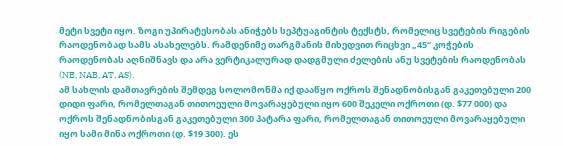მეტი სვეტი იყო. ზოგი უპირატესობას ანიჭებს სეპტუაგინტის ტექსტს, რომელიც სვეტების რიგების რაოდენობად სამს ასახელებს. რამდენიმე თარგმანის მიხედვით რიცხვი „45“ კოჭების რაოდენობას აღნიშნავს და არა ვერტიკალურად დადგმული ძელების ანუ სვეტების რაოდენობას (NE, NAB, AT, AS).
ამ სახლის დამთავრების შემდეგ სოლომონმა იქ დააწყო ოქროს შენადნობისგან გაკეთებული 200 დიდი ფარი, რომელთაგან თითოეული მოვარაყებული იყო 600 შეკელი ოქროთი (დ. $77 000) და ოქროს შენადნობისგან გაკეთებული 300 პატარა ფარი, რომელთაგან თითოეული მოვარაყებული იყო სამი მინა ოქროთი (დ. $19 300). ეს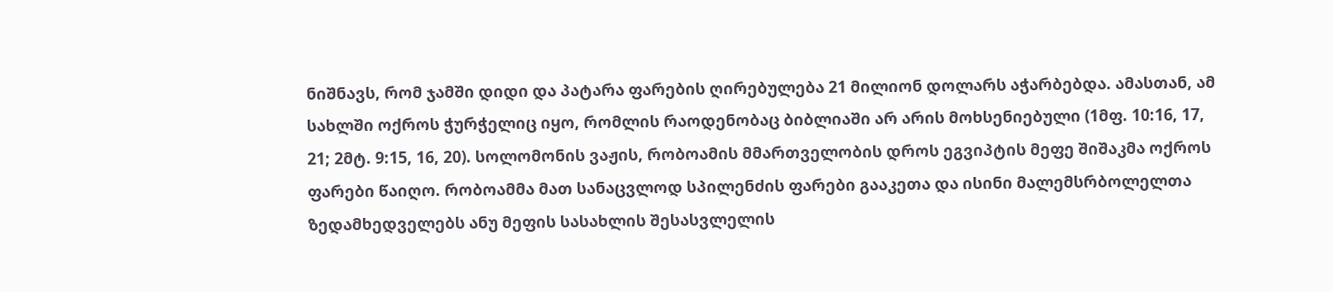ნიშნავს, რომ ჯამში დიდი და პატარა ფარების ღირებულება 21 მილიონ დოლარს აჭარბებდა. ამასთან, ამ სახლში ოქროს ჭურჭელიც იყო, რომლის რაოდენობაც ბიბლიაში არ არის მოხსენიებული (1მფ. 10:16, 17, 21; 2მტ. 9:15, 16, 20). სოლომონის ვაჟის, რობოამის მმართველობის დროს ეგვიპტის მეფე შიშაკმა ოქროს ფარები წაიღო. რობოამმა მათ სანაცვლოდ სპილენძის ფარები გააკეთა და ისინი მალემსრბოლელთა ზედამხედველებს ანუ მეფის სასახლის შესასვლელის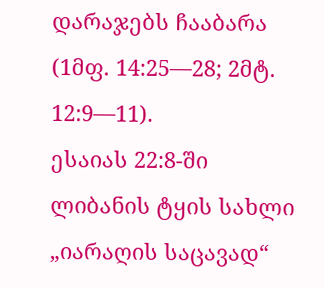დარაჯებს ჩააბარა (1მფ. 14:25—28; 2მტ. 12:9—11).
ესაიას 22:8-ში ლიბანის ტყის სახლი „იარაღის საცავად“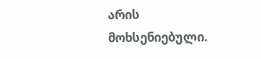არის მოხსენიებული.